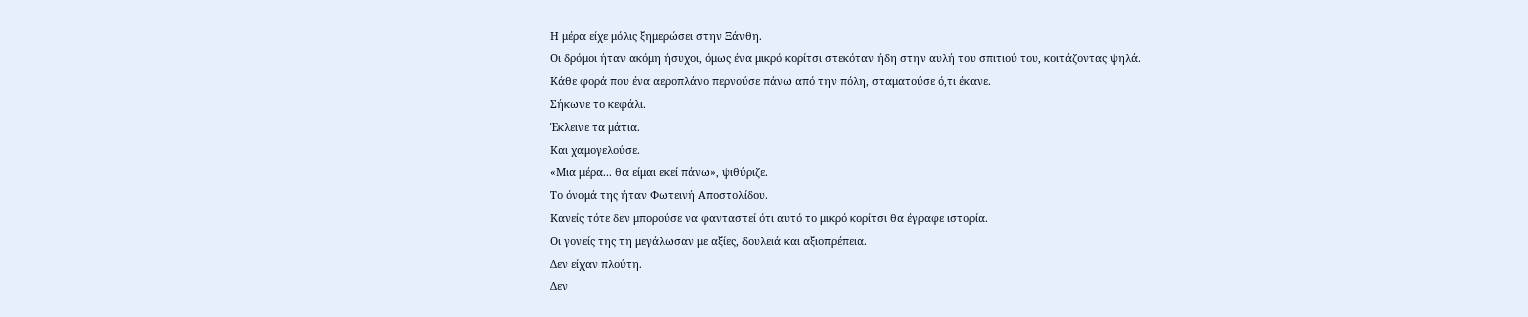Η μέρα είχε μόλις ξημερώσει στην Ξάνθη.
Οι δρόμοι ήταν ακόμη ήσυχοι, όμως ένα μικρό κορίτσι στεκόταν ήδη στην αυλή του σπιτιού του, κοιτάζοντας ψηλά.
Κάθε φορά που ένα αεροπλάνο περνούσε πάνω από την πόλη, σταματούσε ό,τι έκανε.
Σήκωνε το κεφάλι.
Έκλεινε τα μάτια.
Και χαμογελούσε.
«Μια μέρα... θα είμαι εκεί πάνω», ψιθύριζε.
Το όνομά της ήταν Φωτεινή Αποστολίδου.
Κανείς τότε δεν μπορούσε να φανταστεί ότι αυτό το μικρό κορίτσι θα έγραφε ιστορία.
Οι γονείς της τη μεγάλωσαν με αξίες, δουλειά και αξιοπρέπεια.
Δεν είχαν πλούτη.
Δεν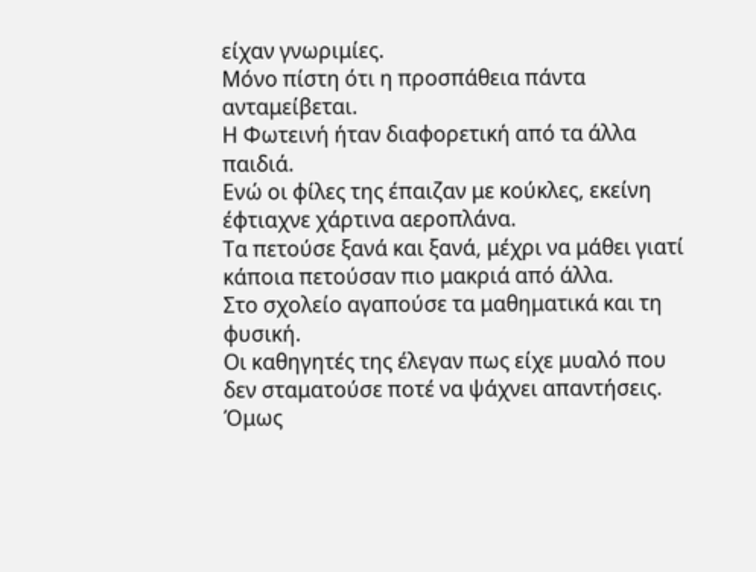είχαν γνωριμίες.
Μόνο πίστη ότι η προσπάθεια πάντα ανταμείβεται.
Η Φωτεινή ήταν διαφορετική από τα άλλα παιδιά.
Ενώ οι φίλες της έπαιζαν με κούκλες, εκείνη έφτιαχνε χάρτινα αεροπλάνα.
Τα πετούσε ξανά και ξανά, μέχρι να μάθει γιατί κάποια πετούσαν πιο μακριά από άλλα.
Στο σχολείο αγαπούσε τα μαθηματικά και τη φυσική.
Οι καθηγητές της έλεγαν πως είχε μυαλό που δεν σταματούσε ποτέ να ψάχνει απαντήσεις.
Όμως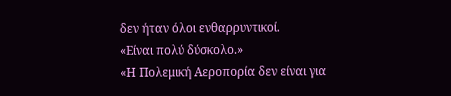δεν ήταν όλοι ενθαρρυντικοί.
«Είναι πολύ δύσκολο.»
«Η Πολεμική Αεροπορία δεν είναι για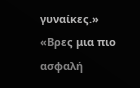γυναίκες.»
«Βρες μια πιο ασφαλή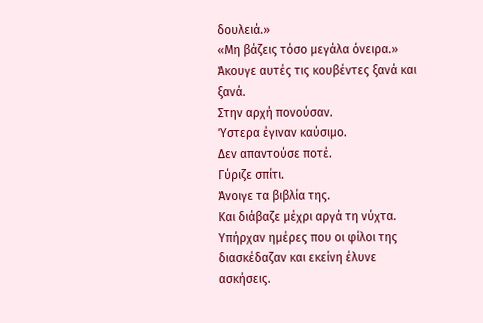δουλειά.»
«Μη βάζεις τόσο μεγάλα όνειρα.»
Άκουγε αυτές τις κουβέντες ξανά και ξανά.
Στην αρχή πονούσαν.
Ύστερα έγιναν καύσιμο.
Δεν απαντούσε ποτέ.
Γύριζε σπίτι.
Άνοιγε τα βιβλία της.
Και διάβαζε μέχρι αργά τη νύχτα.
Υπήρχαν ημέρες που οι φίλοι της διασκέδαζαν και εκείνη έλυνε ασκήσεις.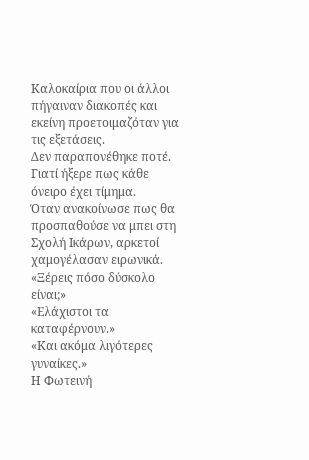Καλοκαίρια που οι άλλοι πήγαιναν διακοπές και εκείνη προετοιμαζόταν για τις εξετάσεις.
Δεν παραπονέθηκε ποτέ.
Γιατί ήξερε πως κάθε όνειρο έχει τίμημα.
Όταν ανακοίνωσε πως θα προσπαθούσε να μπει στη Σχολή Ικάρων, αρκετοί χαμογέλασαν ειρωνικά.
«Ξέρεις πόσο δύσκολο είναι;»
«Ελάχιστοι τα καταφέρνουν.»
«Και ακόμα λιγότερες γυναίκες.»
Η Φωτεινή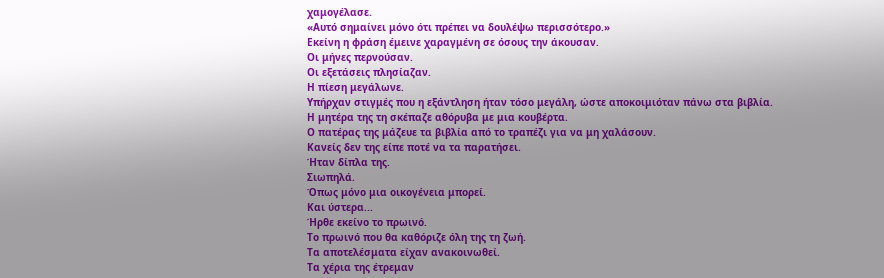χαμογέλασε.
«Αυτό σημαίνει μόνο ότι πρέπει να δουλέψω περισσότερο.»
Εκείνη η φράση έμεινε χαραγμένη σε όσους την άκουσαν.
Οι μήνες περνούσαν.
Οι εξετάσεις πλησίαζαν.
Η πίεση μεγάλωνε.
Υπήρχαν στιγμές που η εξάντληση ήταν τόσο μεγάλη, ώστε αποκοιμιόταν πάνω στα βιβλία.
Η μητέρα της τη σκέπαζε αθόρυβα με μια κουβέρτα.
Ο πατέρας της μάζευε τα βιβλία από το τραπέζι για να μη χαλάσουν.
Κανείς δεν της είπε ποτέ να τα παρατήσει.
Ήταν δίπλα της.
Σιωπηλά.
Όπως μόνο μια οικογένεια μπορεί.
Και ύστερα...
Ήρθε εκείνο το πρωινό.
Το πρωινό που θα καθόριζε όλη της τη ζωή.
Τα αποτελέσματα είχαν ανακοινωθεί.
Τα χέρια της έτρεμαν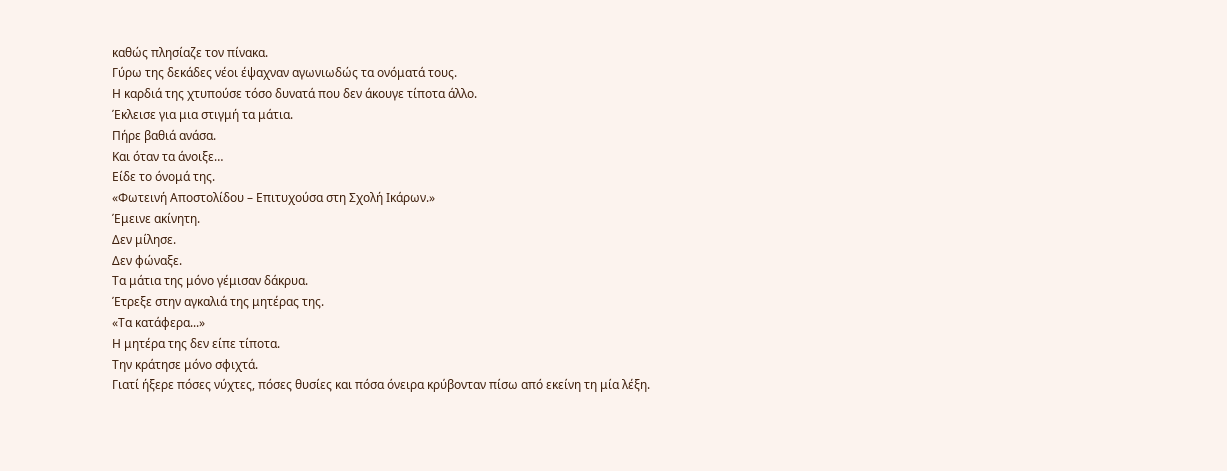καθώς πλησίαζε τον πίνακα.
Γύρω της δεκάδες νέοι έψαχναν αγωνιωδώς τα ονόματά τους.
Η καρδιά της χτυπούσε τόσο δυνατά που δεν άκουγε τίποτα άλλο.
Έκλεισε για μια στιγμή τα μάτια.
Πήρε βαθιά ανάσα.
Και όταν τα άνοιξε…
Είδε το όνομά της.
«Φωτεινή Αποστολίδου – Επιτυχούσα στη Σχολή Ικάρων.»
Έμεινε ακίνητη.
Δεν μίλησε.
Δεν φώναξε.
Τα μάτια της μόνο γέμισαν δάκρυα.
Έτρεξε στην αγκαλιά της μητέρας της.
«Τα κατάφερα...»
Η μητέρα της δεν είπε τίποτα.
Την κράτησε μόνο σφιχτά.
Γιατί ήξερε πόσες νύχτες, πόσες θυσίες και πόσα όνειρα κρύβονταν πίσω από εκείνη τη μία λέξη.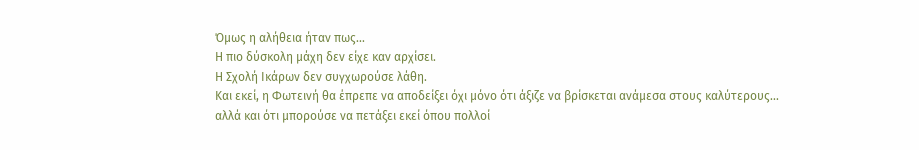Όμως η αλήθεια ήταν πως...
Η πιο δύσκολη μάχη δεν είχε καν αρχίσει.
Η Σχολή Ικάρων δεν συγχωρούσε λάθη.
Και εκεί, η Φωτεινή θα έπρεπε να αποδείξει όχι μόνο ότι άξιζε να βρίσκεται ανάμεσα στους καλύτερους...
αλλά και ότι μπορούσε να πετάξει εκεί όπου πολλοί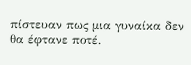πίστευαν πως μια γυναίκα δεν θα έφτανε ποτέ.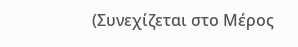(Συνεχίζεται στο Μέρος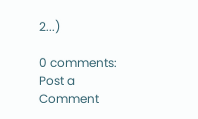2...)

0 comments:
Post a Comment